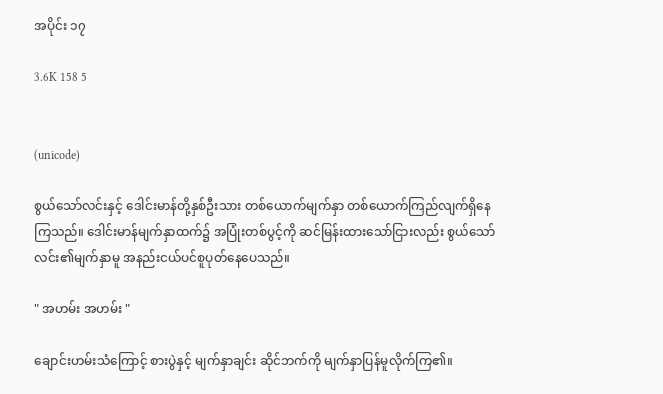အပိုင်း ၁၇

3.6K 158 5


(unicode)

စွယ်သော်လင်းနှင့် ဒေါင်းမာန်တို့နှစ်ဦးသား တစ်ယောက်မျက်နှာ တစ်ယောက်ကြည်လျက်ရှိနေကြသည်။ ဒေါင်းမာန်မျက်နှာထက်၌ အပြုံးတစ်ပွင့်ကို ဆင်မြန်းထားသော်ငြားလည်း စွယ်သော်လင်း၏မျက်နှာမူ အနည်းငယ်ပင်စူပုတ်နေပေသည်။

" အဟမ်း အဟမ်း "

ချောင်းဟမ်းသံကြောင့် စားပွဲနှင့် မျက်နှာချင်း ဆိုင်ဘက်ကို မျက်နှာပြန်မူလိုက်ကြ၏။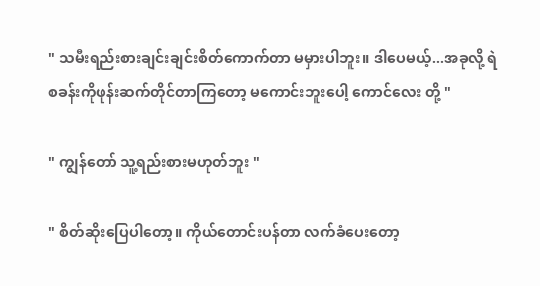" သမီးရည်းစားချင်းချင်းစိတ်ကောက်တာ မမှားပါဘူး။ ဒါပေမယ့်...အခုလို့ ရဲစခန်းကိုဖုန်းဆက်တိုင်တာကြတော့ မကောင်းဘူးပေါ့ ကောင်လေး တို့ "

" ကျွန်တော် သူ့ရည်းစားမဟုတ်ဘူး "

" စိတ်ဆိုးပြေပါတော့။ ကိုယ်တောင်းပန်တာ လက်ခံပေးတော့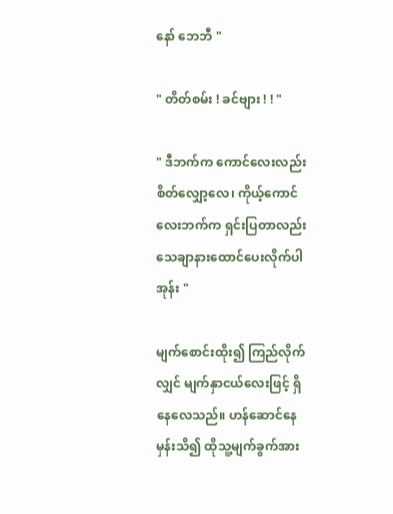နော် ဘေဘီ "

" တိတ်စမ်း ! ခင်ဗျား ! ! "

" ဒီဘက်က ကောင်လေးလည်း စိတ်လျှော့လေ၊ ကိုယ့်ကောင်လေးဘက်က ရှင်းပြတာလည်း သေချာနားထောင်ပေးလိုက်ပါအုန်း "

မျက်စောင်းထိုး၍ ကြည်လိုက်လျှင် မျက်နှာငယ်လေးဖြင့် ရှိနေလေသည်။ ဟန်ဆောင်နေမှန်းသိ၍ ထိုသူ့မျက်ခွက်အား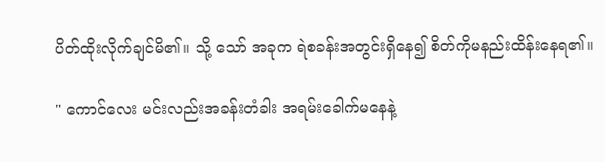ပိတ်ထိုးလိုက်ချင်မိ၏။ သို့ သော် အခုက ရဲစခန်းအတွင်းရှိနေ၍ စိတ်ကိုမနည်းထိန်းနေရ၏။

" ကောင်လေး မင်းလည်းအခန်းတံခါး အရမ်းခေါက်မနေနဲ့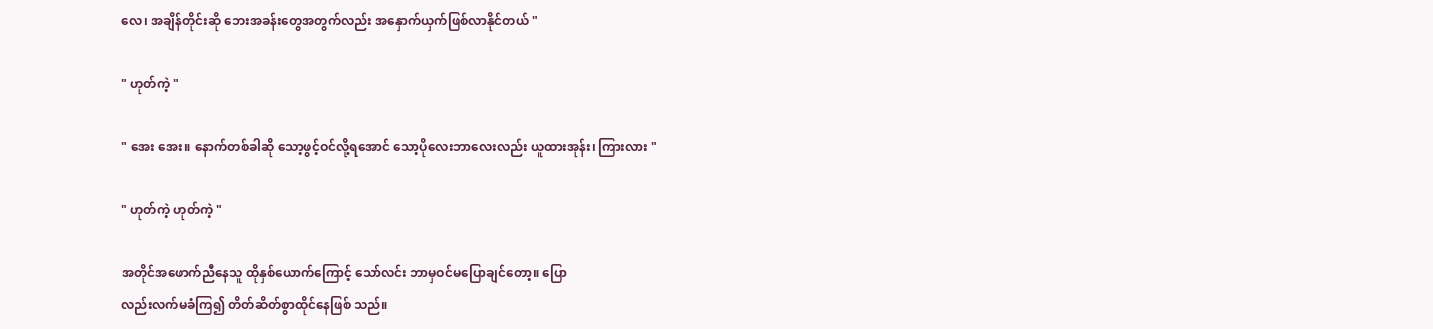လေ၊ အချိန်တိုင်းဆို ဘေးအခန်းတွေအတွက်လည်း အနှောက်ယှက်ဖြစ်လာနိုင်တယ် "

" ဟုတ်ကဲ့ "

" အေး အေး။ နောက်တစ်ခါဆို သော့ဖွင့်ဝင်လို့ရအောင် သော့ပိုလေးဘာလေးလည်း ယူထားအုန်း၊ ကြားလား "

" ဟုတ်ကဲ့ ဟုတ်ကဲ့ "

အတိုင်အဖောက်ညီနေသူ ထိုနှစ်ယောက်ကြောင့် သော်လင်း ဘာမှဝင်မပြောချင်တော့။ ပြော
လည်းလက်မခံကြ၍ တိတ်ဆိတ်စွာထိုင်နေဖြစ် သည်။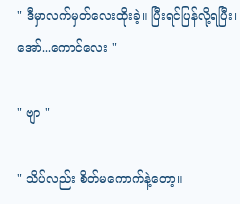" ဒီမှာလက်မှတ်လေးထိုးခဲ့။ ပြီးရင်ပြန်လို့ရပြီး၊ အော်...ကောင်လေး "

" ဗျာ "

" သိပ်လည်း စိတ်မကောက်နဲ့တော့။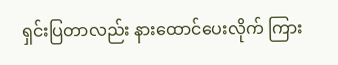ရှင်းပြတာလည်း နားထောင်ပေးလိုက် ကြား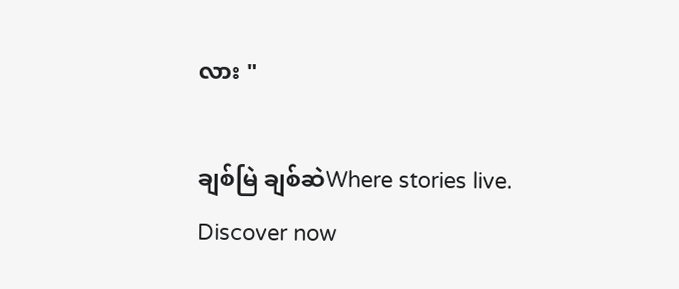လား "

ချစ်မြဲ ချစ်ဆဲWhere stories live. Discover now